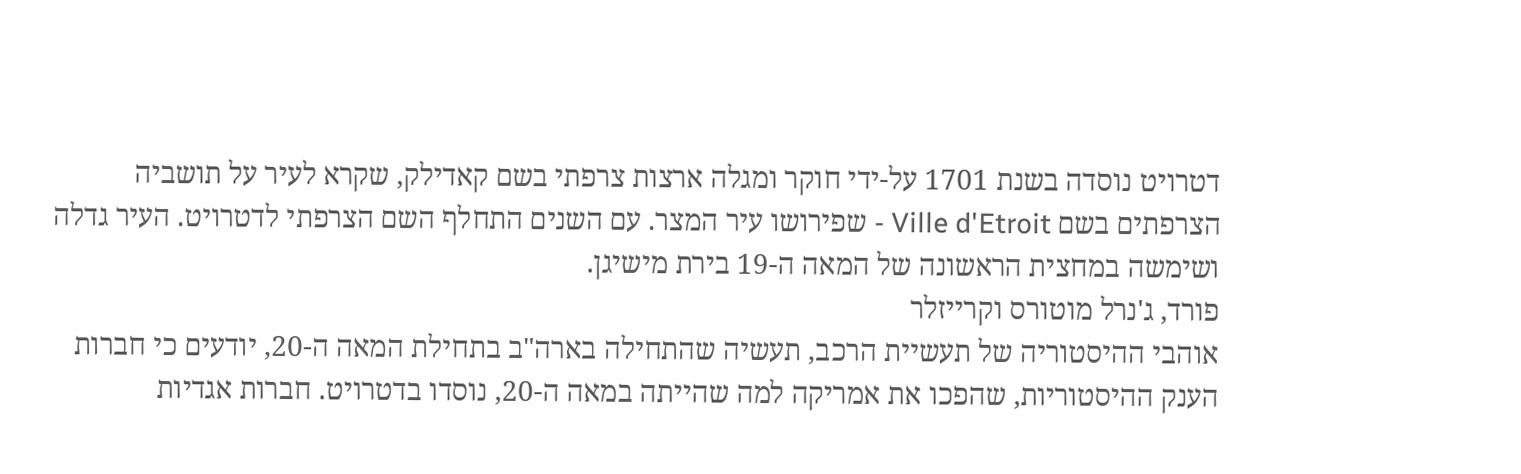דטרויט נוסדה בשנת 1701 על-ידי חוקר ומגלה ארצות צרפתי בשם קאדילק, שקרא לעיר על תושביה הצרפתים בשם Ville d'Etroit - שפירושו עיר המצר. עם השנים התחלף השם הצרפתי לדטרויט. העיר גדלה ושימשה במחצית הראשונה של המאה ה-19 בירת מישיגן.
פורד, ג'נרל מוטורס וקרייזלר
אוהבי ההיסטוריה של תעשיית הרכב, תעשיה שהתחילה בארה"ב בתחילת המאה ה-20, יודעים כי חברות הענק ההיסטוריות, שהפכו את אמריקה למה שהייתה במאה ה-20, נוסדו בדטרויט. חברות אגדיות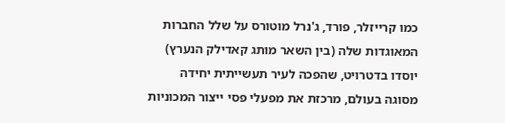כמו קרייזלר, פורד, ג'נרל מוטורס על שלל החברות המאוגדות שלה (בין השאר מותג קאדילק הנערץ) יוסדו בדטרויט, שהפכה לעיר תעשייתית יחידה מסוגה בעולם, מרכזת את מפעלי פסי ייצור המכוניות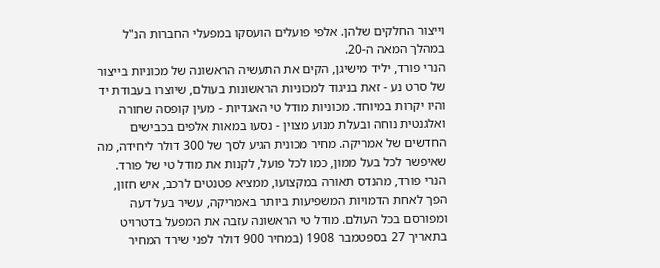וייצור החלקים שלהן. אלפי פועלים הועסקו במפעלי החברות הנ"ל במהלך המאה ה-20.
הנרי פורד, יליד מישיגן, הקים את התעשיה הראשונה של מכוניות בייצור של סרט נע - זאת בניגוד למכוניות הראשונות בעולם, שיוצרו בעבודת יד והיו יקרות במיוחד. מכוניות מודל טי האגדיות - מעין קופסה שחורה ואלגנטית נוחה ובעלת מנוע מצוין - נסעו במאות אלפים בכבישים החדשים של אמריקה. מחיר מכונית הגיע לסך של 300 דולר ליחידה, מה שאיפשר לכל בעל ממון, כמו לכל פועל, לקנות את מודל טי של פורד.
הנרי פורד, מהנדס תאורה במקצועו, ממציא פטנטים לרכב, איש חזון, הפך לאחת הדמויות המשפיעות ביותר באמריקה, עשיר בעל דעה ומפורסם בכל העולם. מודל טי הראשונה עזבה את המפעל בדטרויט בתאריך 27 בספטמבר 1908 (במחיר 900 דולר לפני שירד המחיר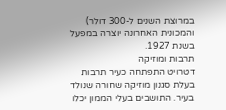במרוצת השנים ל-300 דולר) והמכונית האחרונה יוצרה במפעל בשנת 1927.
תרבות ומוזיקה
דטרויט התפתחה כעיר תרבות בעלת סגנון מוזיקה שחורה שנולד בעיר. התושבים בעלי הממון יכלו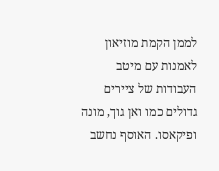לממן הקמת מוזיאון לאמנות עם מיטב העבודות של ציירים גדולים כמו ואן גוך, מונה ופיקאסו. האוסף נחשב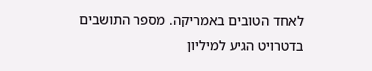לאחד הטובים באמריקה. מספר התושבים בדטרויט הגיע למיליון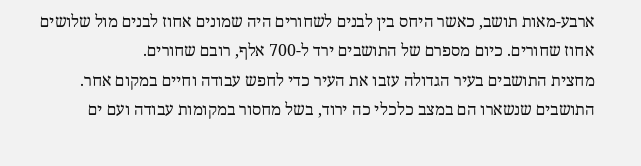ארבע-מאות תושב, כאשר היחס בין לבנים לשחורים היה שמונים אחוז לבנים מול שלושים אחוז שחורים. כיום מספרם של התושבים ירד ל-700 אלף, רובם שחורים.
מחצית התושבים בעיר הגדולה עזבו את העיר כדי לחפש עבודה וחיים במקום אחר. התושבים שנשארו הם במצב כלכלי כה ירוד, בשל מחסור במקומות עבודה ועם ים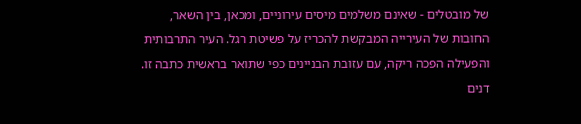של מובטלים - שאינם משלמים מיסים עירוניים, ומכאן, בין השאר, החובות של העירייה המבקשת להכריז על פשיטת רגל. העיר התרבותית והפעילה הפכה ריקה, עם עזובת הבניינים כפי שתואר בראשית כתבה זו. דנים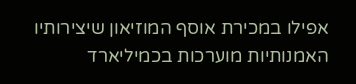אפילו במכירת אוסף המוזיאון שיצירותיו האמנותיות מוערכות בכמיליארד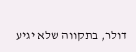דולר, בתקווה שלא יגיע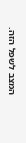המצב לשפל הזה.